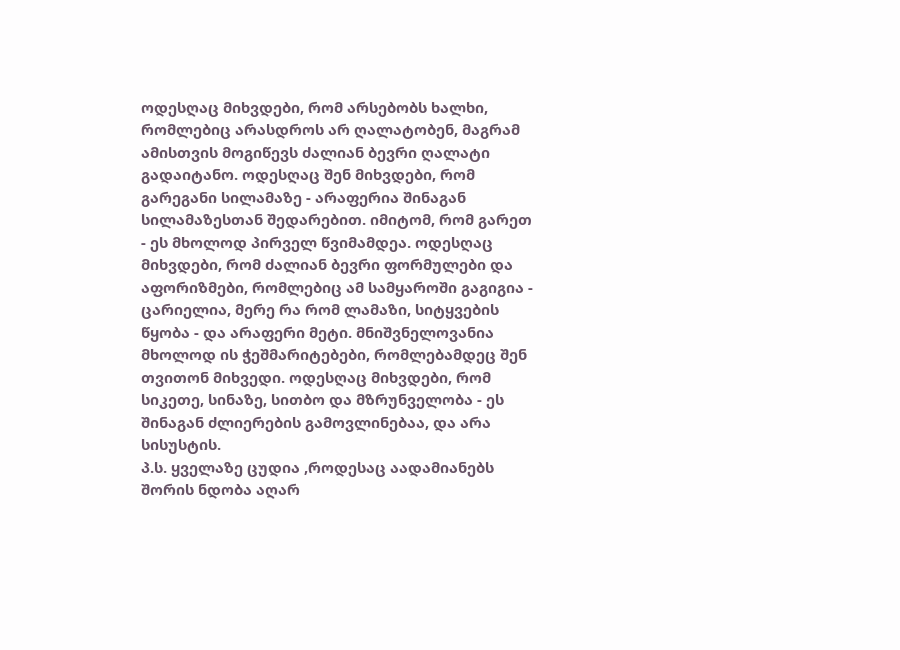ოდესღაც მიხვდები, რომ არსებობს ხალხი, რომლებიც არასდროს არ ღალატობენ, მაგრამ ამისთვის მოგიწევს ძალიან ბევრი ღალატი გადაიტანო. ოდესღაც შენ მიხვდები, რომ გარეგანი სილამაზე - არაფერია შინაგან სილამაზესთან შედარებით. იმიტომ, რომ გარეთ - ეს მხოლოდ პირველ წვიმამდეა. ოდესღაც მიხვდები, რომ ძალიან ბევრი ფორმულები და აფორიზმები, რომლებიც ამ სამყაროში გაგიგია - ცარიელია, მერე რა რომ ლამაზი, სიტყვების წყობა - და არაფერი მეტი. მნიშვნელოვანია მხოლოდ ის ჭეშმარიტებები, რომლებამდეც შენ თვითონ მიხვედი. ოდესღაც მიხვდები, რომ სიკეთე, სინაზე, სითბო და მზრუნველობა - ეს შინაგან ძლიერების გამოვლინებაა, და არა სისუსტის.
პ.ს. ყველაზე ცუდია ,როდესაც აადამიანებს შორის ნდობა აღარ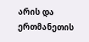არის და ერთმანეთის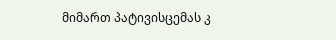მიმართ პატივისცემას კ